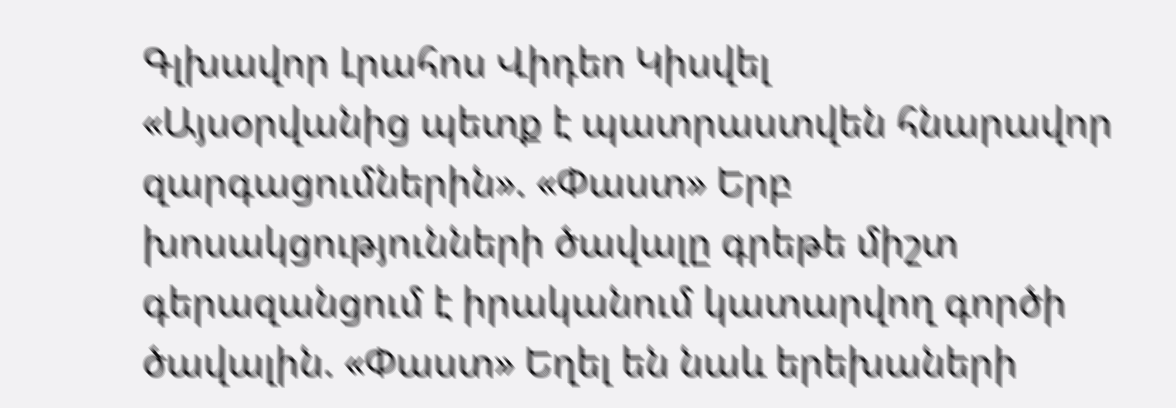Գլխավոր Լրահոս Վիդեո Կիսվել
«Այսօրվանից պետք է պատրաստվեն հնարավոր զարգացումներին». «Փաստ» Երբ խոսակցությունների ծավալը գրեթե միշտ գերազանցում է իրականում կատարվող գործի ծավալին. «Փաստ» Եղել են նաև երեխաների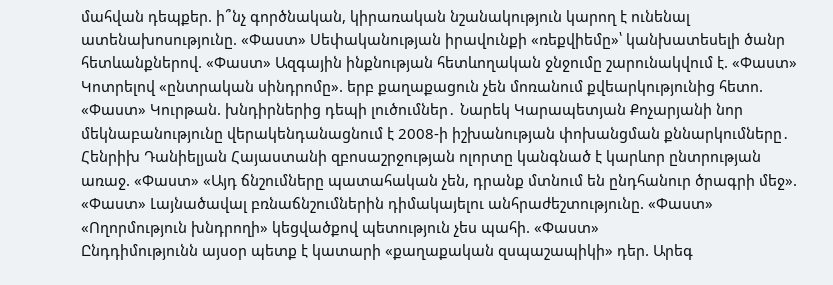մահվան դեպքեր. ի՞նչ գործնական, կիրառական նշանակություն կարող է ունենալ ատենախոսությունը. «Փաստ» Սեփականության իրավունքի «ռեքվիեմը»՝ կանխատեսելի ծանր հետևանքներով. «Փաստ» Ազգային ինքնության հետևողական ջնջումը շարունակվում է. «Փաստ» Կոտրելով «ընտրական սինդրոմը». երբ քաղաքացուն չեն մոռանում քվեարկությունից հետո. «Փաստ» Կուրթան. խնդիրներից դեպի լուծումներ․ Նարեկ Կարապետյան Քոչարյանի նոր մեկնաբանությունը վերակենդանացնում է 2008-ի իշխանության փոխանցման քննարկումները․ Հենրիխ Դանիելյան Հայաստանի զբոսաշրջության ոլորտը կանգնած է կարևոր ընտրության առաջ. «Փաստ» «Այդ ճնշումները պատահական չեն, դրանք մտնում են ընդհանուր ծրագրի մեջ». «Փաստ» Լայնածավալ բռնաճնշումներին դիմակայելու անհրաժեշտությունը. «Փաստ» «Ողորմություն խնդրողի» կեցվածքով պետություն չես պահի. «Փաստ»
Ընդդիմությունն այսօր պետք է կատարի «քաղաքական զսպաշապիկի» դեր. Արեգ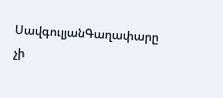ՍավգուլյանԳաղափարը չի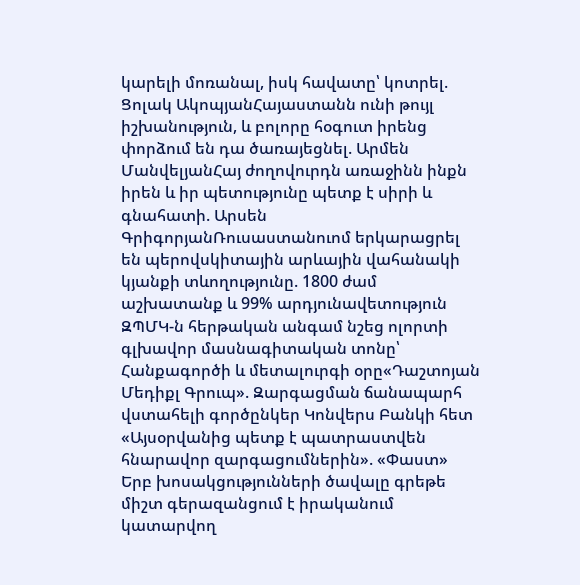կարելի մոռանալ, իսկ հավատը՝ կոտրել. Ցոլակ ԱկոպյանՀայաստանն ունի թույլ իշխանություն, և բոլորը հօգուտ իրենց փորձում են դա ծառայեցնել. Արմեն ՄանվելյանՀայ ժողովուրդն առաջինն ինքն իրեն և իր պետությունը պետք է սիրի և գնահատի. Արսեն ԳրիգորյանՌուսաստանուոմ երկարացրել են պերովսկիտային արևային վահանակի կյանքի տևողությունը. 1800 ժամ աշխատանք և 99% արդյունավետություն ԶՊՄԿ-ն հերթական անգամ նշեց ոլորտի գլխավոր մասնագիտական տոնը՝ Հանքագործի և մետալուրգի օրը«Դաշտոյան Մեդիքլ Գրուպ». Զարգացման ճանապարհ վստահելի գործընկեր Կոնվերս Բանկի հետ «Այսօրվանից պետք է պատրաստվեն հնարավոր զարգացումներին». «Փաստ» Երբ խոսակցությունների ծավալը գրեթե միշտ գերազանցում է իրականում կատարվող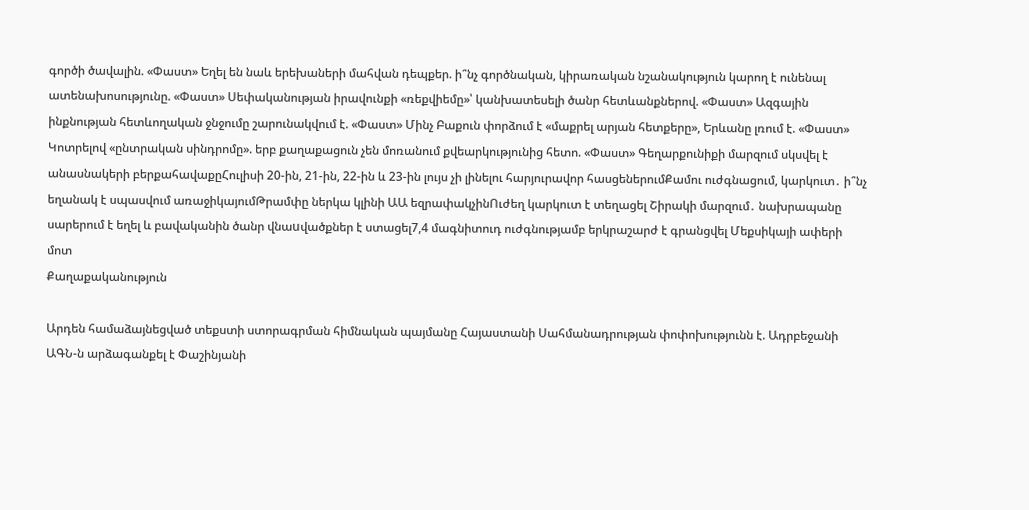գործի ծավալին. «Փաստ» Եղել են նաև երեխաների մահվան դեպքեր. ի՞նչ գործնական, կիրառական նշանակություն կարող է ունենալ ատենախոսությունը. «Փաստ» Սեփականության իրավունքի «ռեքվիեմը»՝ կանխատեսելի ծանր հետևանքներով. «Փաստ» Ազգային ինքնության հետևողական ջնջումը շարունակվում է. «Փաստ» Մինչ Բաքուն փորձում է «մաքրել արյան հետքերը», Երևանը լռում է. «Փաստ» Կոտրելով «ընտրական սինդրոմը». երբ քաղաքացուն չեն մոռանում քվեարկությունից հետո. «Փաստ» Գեղարքունիքի մարզում սկսվել է անասնակերի բերքահավաքըՀուլիսի 20-ին, 21-ին, 22-ին և 23-ին լույս չի լինելու հարյուրավոր հասցեներումՔամու ուժգնացում, կարկուտ․ ի՞նչ եղանակ է սպասվում առաջիկայումԹրամփը ներկա կլինի ԱԱ եզրափակչինՈւժեղ կարկուտ է տեղացել Շիրակի մարզում․ նախրապանը սարերում է եղել և բավականին ծանր վնաuվածքներ է ստացել7,4 մագնիտուդ ուժգնությամբ երկրաշարժ է գրանցվել Մեքսիկայի ափերի մոտ
Քաղաքականություն

Արդեն համաձայնեցված տեքստի ստորագրման հիմնական պայմանը Հայաստանի Սահմանադրության փոփոխությունն է. Ադրբեջանի ԱԳՆ-ն արձագանքել է Փաշինյանի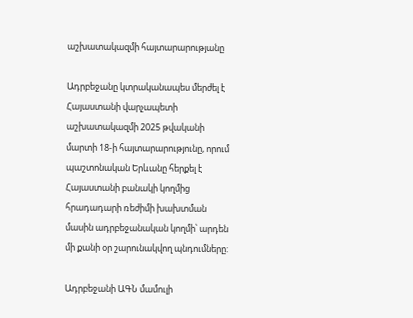աշխատակազմի հայտարարությանը

Ադրբեջանը կտրականապես մերժել է Հայաստանի վարչապետի աշխատակազմի 2025 թվականի մարտի 18-ի հայտարարությունը, որում պաշտոնական Երևանը հերքել է Հայաստանի բանակի կողմից հրադադարի ռեժիմի խախտման մասին ադրբեջանական կողմի՝ արդեն մի քանի օր շարունակվող պնդումները:

Ադրբեջանի ԱԳՆ մամուլի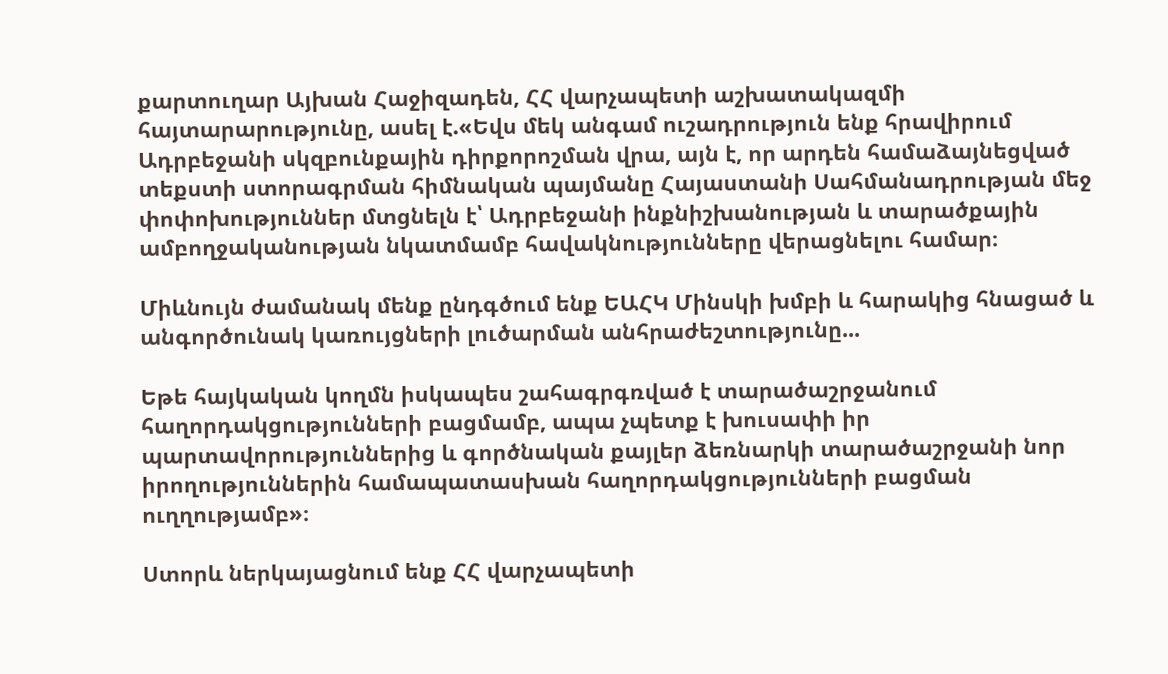քարտուղար Այխան Հաջիզադեն, ՀՀ վարչապետի աշխատակազմի հայտարարությունը, ասել է.«Եվս մեկ անգամ ուշադրություն ենք հրավիրում Ադրբեջանի սկզբունքային դիրքորոշման վրա, այն է, որ արդեն համաձայնեցված տեքստի ստորագրման հիմնական պայմանը Հայաստանի Սահմանադրության մեջ փոփոխություններ մտցնելն է՝ Ադրբեջանի ինքնիշխանության և տարածքային ամբողջականության նկատմամբ հավակնությունները վերացնելու համար։

Միևնույն ժամանակ մենք ընդգծում ենք ԵԱՀԿ Մինսկի խմբի և հարակից հնացած և անգործունակ կառույցների լուծարման անհրաժեշտությունը...

Եթե հայկական կողմն իսկապես շահագրգռված է տարածաշրջանում հաղորդակցությունների բացմամբ, ապա չպետք է խուսափի իր պարտավորություններից և գործնական քայլեր ձեռնարկի տարածաշրջանի նոր իրողություններին համապատասխան հաղորդակցությունների բացման ուղղությամբ»։

Ստորև ներկայացնում ենք ՀՀ վարչապետի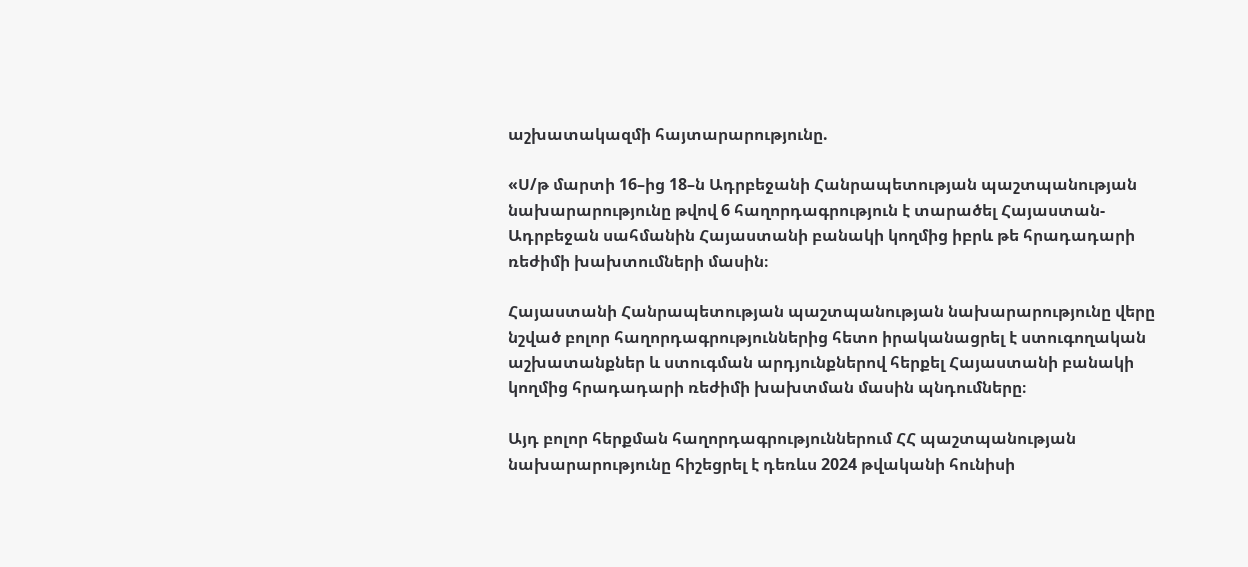աշխատակազմի հայտարարությունը.

«Ս/թ մարտի 16–ից 18–ն Ադրբեջանի Հանրապետության պաշտպանության նախարարությունը թվով 6 հաղորդագրություն է տարածել Հայաստան-Ադրբեջան սահմանին Հայաստանի բանակի կողմից իբրև թե հրադադարի ռեժիմի խախտումների մասին։

Հայաստանի Հանրապետության պաշտպանության նախարարությունը վերը նշված բոլոր հաղորդագրություններից հետո իրականացրել է ստուգողական աշխատանքներ և ստուգման արդյունքներով հերքել Հայաստանի բանակի կողմից հրադադարի ռեժիմի խախտման մասին պնդումները։

Այդ բոլոր հերքման հաղորդագրություններում ՀՀ պաշտպանության նախարարությունը հիշեցրել է դեռևս 2024 թվականի հունիսի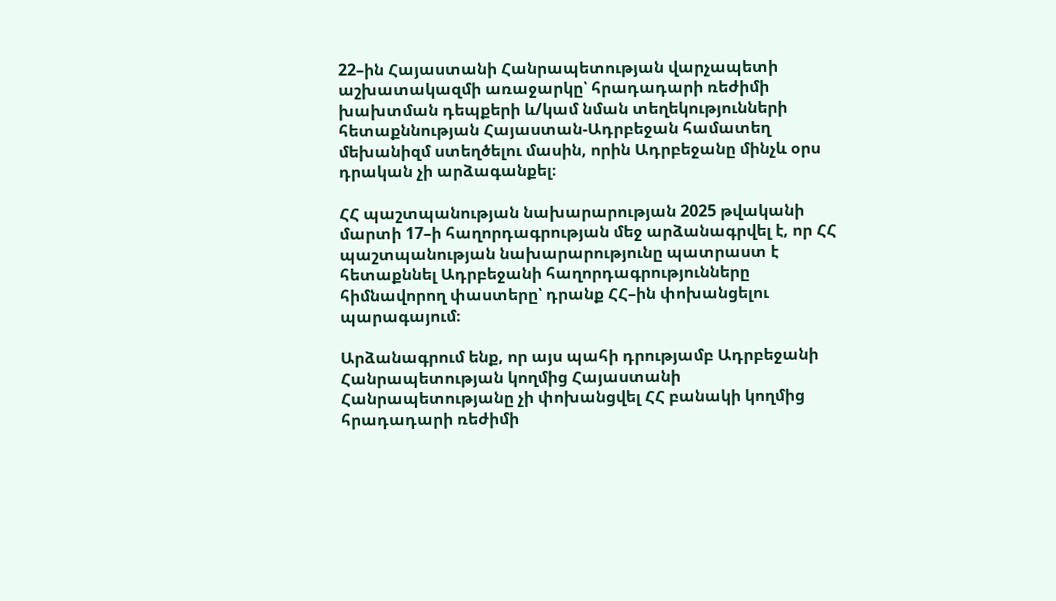22–ին Հայաստանի Հանրապետության վարչապետի աշխատակազմի առաջարկը՝ հրադադարի ռեժիմի խախտման դեպքերի և/կամ նման տեղեկությունների հետաքննության Հայաստան-Ադրբեջան համատեղ մեխանիզմ ստեղծելու մասին, որին Ադրբեջանը մինչև օրս դրական չի արձագանքել։

ՀՀ պաշտպանության նախարարության 2025 թվականի մարտի 17–ի հաղորդագրության մեջ արձանագրվել է, որ ՀՀ պաշտպանության նախարարությունը պատրաստ է հետաքննել Ադրբեջանի հաղորդագրությունները հիմնավորող փաստերը՝ դրանք ՀՀ–ին փոխանցելու պարագայում։

Արձանագրում ենք, որ այս պահի դրությամբ Ադրբեջանի Հանրապետության կողմից Հայաստանի Հանրապետությանը չի փոխանցվել ՀՀ բանակի կողմից հրադադարի ռեժիմի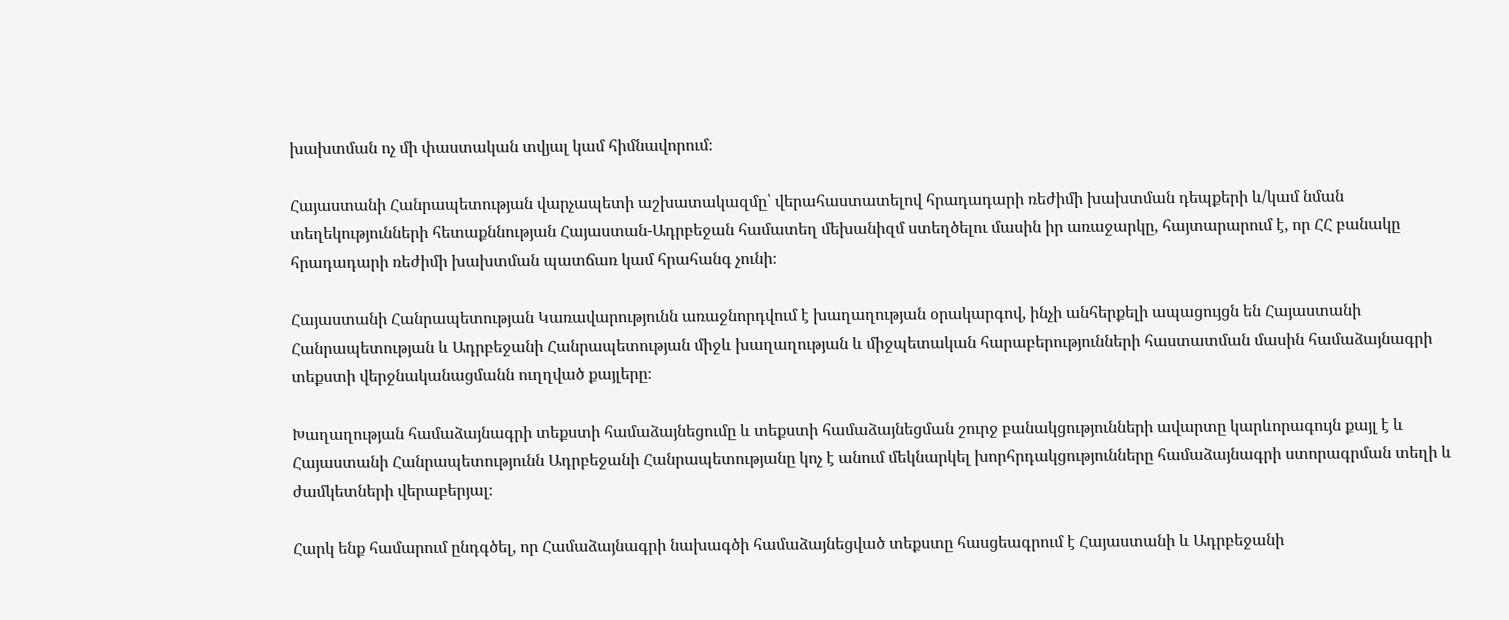խախտման ոչ մի փաստական տվյալ կամ հիմնավորում։

Հայաստանի Հանրապետության վարչապետի աշխատակազմը՝ վերահաստատելով հրադադարի ռեժիմի խախտման դեպքերի և/կամ նման տեղեկությունների հետաքննության Հայաստան-Ադրբեջան համատեղ մեխանիզմ ստեղծելու մասին իր առաջարկը, հայտարարում է, որ ՀՀ բանակը հրադադարի ռեժիմի խախտման պատճառ կամ հրահանգ չունի։

Հայաստանի Հանրապետության Կառավարությունն առաջնորդվում է խաղաղության օրակարգով, ինչի անհերքելի ապացույցն են Հայաստանի Հանրապետության և Ադրբեջանի Հանրապետության միջև խաղաղության և միջպետական հարաբերությունների հաստատման մասին համաձայնագրի տեքստի վերջնականացմանն ուղղված քայլերը։

Խաղաղության համաձայնագրի տեքստի համաձայնեցումը և տեքստի համաձայնեցման շուրջ բանակցությունների ավարտը կարևորագույն քայլ է և Հայաստանի Հանրապետությունն Ադրբեջանի Հանրապետությանը կոչ է անում մեկնարկել խորհրդակցությունները համաձայնագրի ստորագրման տեղի և ժամկետների վերաբերյալ։

Հարկ ենք համարում ընդգծել, որ Համաձայնագրի նախագծի համաձայնեցված տեքստը հասցեագրում է Հայաստանի և Ադրբեջանի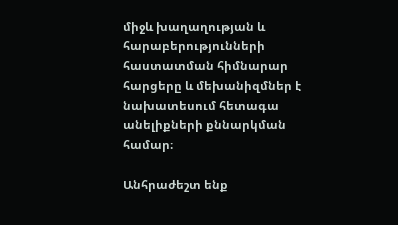միջև խաղաղության և հարաբերությունների հաստատման հիմնարար հարցերը և մեխանիզմներ է նախատեսում հետագա անելիքների քննարկման համար։

Անհրաժեշտ ենք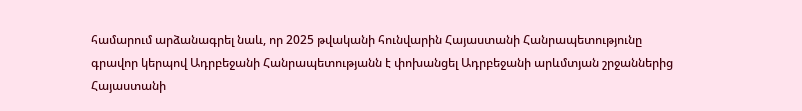համարում արձանագրել նաև, որ 2025 թվականի հունվարին Հայաստանի Հանրապետությունը գրավոր կերպով Ադրբեջանի Հանրապետությանն է փոխանցել Ադրբեջանի արևմտյան շրջաններից Հայաստանի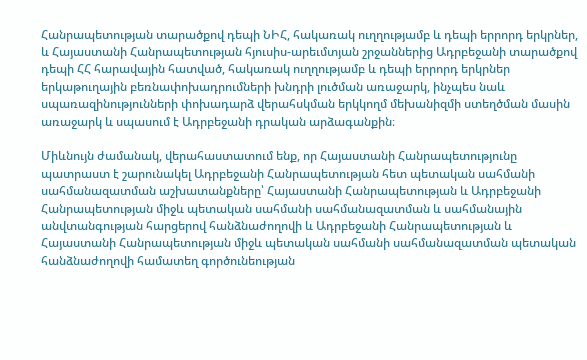Հանրապետության տարածքով դեպի ՆԻՀ, հակառակ ուղղությամբ և դեպի երրորդ երկրներ, և Հայաստանի Հանրապետության հյուսիս-արեւմտյան շրջաններից Ադրբեջանի տարածքով դեպի ՀՀ հարավային հատված, հակառակ ուղղությամբ և դեպի երրորդ երկրներ երկաթուղային բեռնափոխադրումների խնդրի լուծման առաջարկ, ինչպես նաև սպառազինությունների փոխադարձ վերահսկման երկկողմ մեխանիզմի ստեղծման մասին առաջարկ և սպասում է Ադրբեջանի դրական արձագանքին։

Միևնույն ժամանակ, վերահաստատում ենք, որ Հայաստանի Հանրապետությունը պատրաստ է շարունակել Ադրբեջանի Հանրապետության հետ պետական սահմանի սահմանազատման աշխատանքները՝ Հայաստանի Հանրապետության և Ադրբեջանի Հանրապետության միջև պետական սահմանի սահմանազատման և սահմանային անվտանգության հարցերով հանձնաժողովի և Ադրբեջանի Հանրապետության և Հայաստանի Հանրապետության միջև պետական սահմանի սահմանազատման պետական հանձնաժողովի համատեղ գործունեության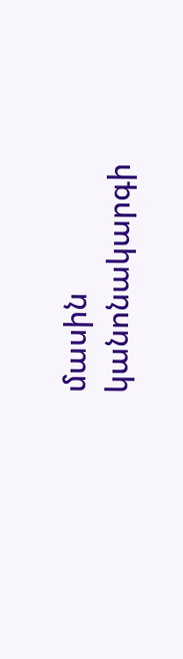մասին կանոնակարգի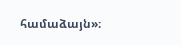համաձայն»։